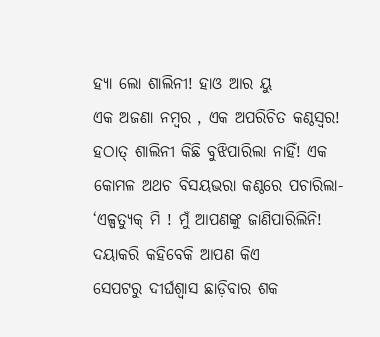ହ୍ୟା ଲୋ ଶାଲିନୀ! ହାଓ ଆର ୟୁ
ଏକ ଅଜଣା ନମ୍ବର , ଏକ ଅପରିଚିତ କଣ୍ଠସ୍ଵର! ହଠାତ୍ ଶାଲିନୀ କିଛି ବୁଝିପାରିଲା ନାହିଁ! ଏକ କୋମଳ ଅଥଚ ବିସୟଭରା କଣ୍ଠରେ ପଚାରିଲା- ‘ଏଳ୍ପତ୍ୟୁକ୍ ମି ! ମୁଁ ଆପଣଙ୍କୁ ଜାଣିପାରିଲିନି! ଦୟାକରି କହିବେକି ଆପଣ କିଏ
ସେପଟରୁ ଦୀର୍ଘଶ୍ବାସ ଛାଡ଼ିବାର ଶକ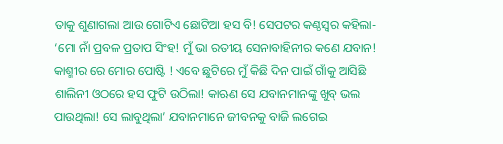ତାକୁ ଶୁଣାଗଲା ଆଉ ଗୋଟିଏ ଛୋଟିଆ ହସ ବି! ସେପଟର କଣ୍ଠସ୍ଵର କହିଲା- ‘ମୋ ନାଁ ପ୍ରବଳ ପ୍ରତାପ ସିଂହ! ମୁଁ ଭା ରତୀୟ ସେନାବାହିନୀର କଣେ ଯବାନ! କାଶ୍ମୀର ରେ ମୋର ପୋଷ୍ଟି ! ଏବେ ଛୁଟିରେ ମୁଁ କିଛି ଦିନ ପାଇଁ ଗାଁକୁ ଆସିଛି
ଶାଲିନୀ ଓଠରେ ହସ ଫୁଟି ଉଠିଲା! କାଋଣ ସେ ଯବାନମାନଙ୍କୁ ଖୁବ୍ ଭଲ ପାଉଥିଲା! ସେ ଲାବୁଥିଲା’ ଯବାନମାନେ ଜୀବନକୁ ବାଜି ଲଗେଇ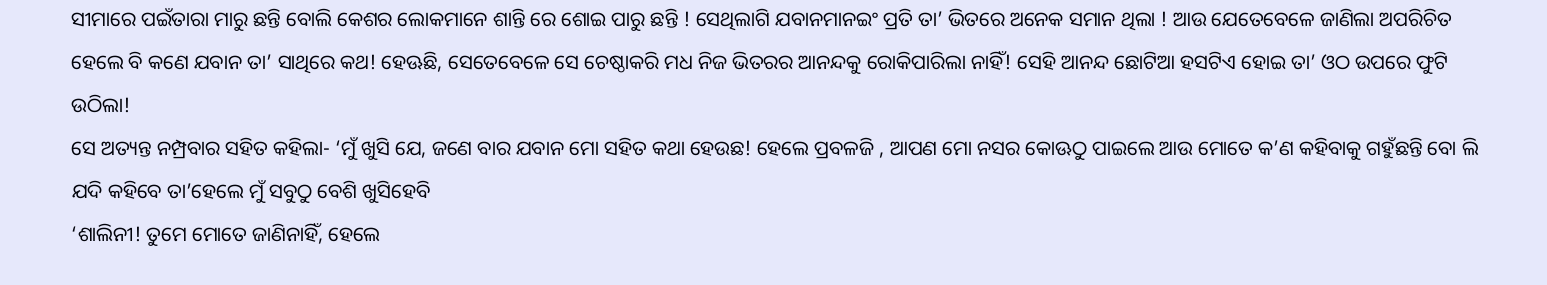ସୀମାରେ ପଇଁତାରା ମାରୁ ଛନ୍ତି ବୋଲି କେଶର ଲୋକମାନେ ଶାନ୍ତି ରେ ଶୋଇ ପାରୁ ଛନ୍ତି ! ସେଥିଲାଗି ଯବାନମାନଇଂ ପ୍ରତି ତା’ ଭିତରେ ଅନେକ ସମାନ ଥିଲା ! ଆଉ ଯେତେବେଳେ ଜାଣିଲା ଅପରିଚିତ ହେଲେ ବି କଣେ ଯବାନ ତା’ ସାଥିରେ କଥ! ହେଊଛି, ସେତେବେଳେ ସେ ଚେଷ୍ଠାକରି ମଧ ନିଜ ଭିତରର ଆନନ୍ଦକୁ ରୋକିପାରିଲା ନାହିଁ! ସେହି ଆନନ୍ଦ ଛୋଟିଆ ହସଟିଏ ହୋଇ ତା’ ଓଠ ଉପରେ ଫୁଟି ଉଠିଲା!
ସେ ଅତ୍ୟନ୍ତ ନମ୍ପ୍ରବାର ସହିତ କହିଲା- ‘ମୁଁ ଖୁସି ଯେ, ଜଣେ ବାର ଯବାନ ମୋ ସହିତ କଥା ହେଉଛ! ହେଲେ ପ୍ରବଳଜି , ଆପଣ ମୋ ନସର କୋଊଠୁ ପାଇଲେ ଆଉ ମୋତେ କ’ଣ କହିବାକୁ ଗହୁଁଛନ୍ତି ବୋ ଲି ଯଦି କହିବେ ତା’ହେଲେ ମୁଁ ସବୁଠୁ ବେଶି ଖୁସିହେବି
‘ଶାଲିନୀ! ତୁମେ ମୋତେ ଜାଣିନାହିଁ, ହେଲେ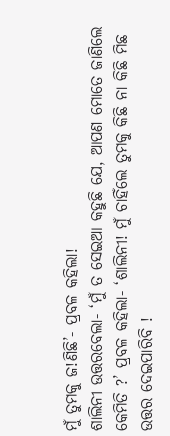ମୁଁ ତୁମକୁ ଜ!ଣିଛି’- ପ୍ରବଳ କହିଲା!
ଶାଲିନୀ ଉତ୍ତରବେଲା- ‘ମୁଁ ତ ସେଇଆ କହୁଛି ଯେ, ଆପଣ ମୋତେ ଜାଣିଲେ କେମିତି ?’ ପ୍ରବଳ କହିଲା- ‘ଶାଲିନୀ! ମୁଁ ଚାହିଁଲେ ତୁମକୁ କିଛି ନା କିଛି ମିଛ ଉତ୍ତର ଦେଇପାରିବି !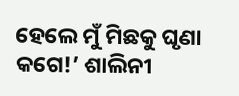ହେଲେ ମୁଁ ମିଛକୁ ଘୃଣା କଗେ!’ ଶାଲିନୀ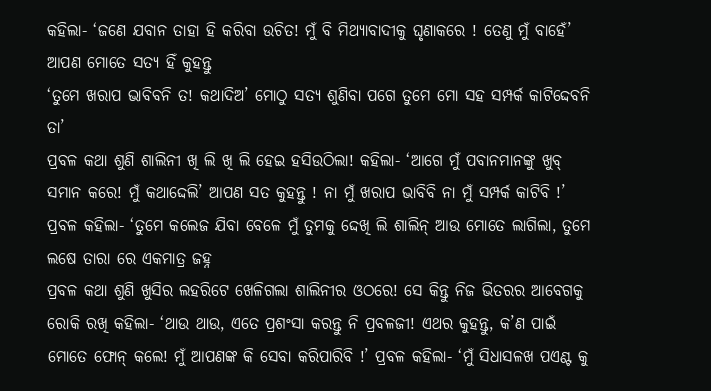କହିଲା- ‘ଜଣେ ଯବାନ ତାହା ହି କରିବା ଉଚିତ! ମୁଁ ବି ମିଥ୍ୟାବାଦୀକୁ ଘୃଣାକରେ ! ତେଣୁ ମୁଁ ବାହେଁ’ ଆପଣ ମୋତେ ସତ୍ୟ ହିଁ କୁହନ୍ତୁ
‘ତୁମେ ଖରାପ ଭାବିବନି ତ! କଥାଦିଅ’ ମୋଠୁ ସତ୍ୟ ଶୁଣିବା ପଗେ ତୁମେ ମୋ ସହ ସମ୍ପର୍କ କାଟିଦ୍ଦେବନି ତା’
ପ୍ରବଳ କଥା ଶୁଣି ଶାଲିନୀ ଖି ଲି ଖି ଲି ହେଇ ହସିଉଠିଲା! କହିଲା- ‘ଆଗେ ମୁଁ ପବାନମାନଙ୍କୁ ଖୁବ୍ ସମାନ କରେ! ମୁଁ କଥାଦ୍ଦେଲି’ ଆପଣ ସତ କୁହନ୍ତୁ ! ନା ମୁଁ ଖରାପ ଭାବିବି ନା ମୁଁ ସମ୍ପର୍କ କାଟିବି !’ ପ୍ରବଳ କହିଲା- ‘ତୁମେ କଲେଜ ଯିବା ବେଳେ ମୁଁ ତୁମକୁ ଦ୍ଦେଖି ଲି ଶାଲିନ୍ ଆଉ ମୋତେ ଲାଗିଲା, ତୁମେ ଲଷେ ତାରା ରେ ଏକମାତ୍ର ଜହ୍ନ
ପ୍ରବଳ କଥା ଶୁଣି ଖୁସିର ଲହରିଟେ ଖେଳିଗଲା ଶାଲିନୀର ଓଠରେ! ସେ କିନ୍ତୁ ନିଜ ଭିତରର ଆବେଗକୁ ରୋକି ରଖି କହିଲା- ‘ଥାଉ ଥାଉ, ଏତେ ପ୍ରଶଂସା କରନ୍ତୁ ନି ପ୍ରବଳଜୀ! ଏଥର କୁହନ୍ତୁ, କ’ଣ ପାଇଁ ମୋତେ ଫୋନ୍ କଲେ! ମୁଁ ଆପଣଙ୍କ କି ସେବା କରିପାରିବି !’ ପ୍ରବଳ କହିଲା- ‘ମୁଁ ସିଧାସଳଖ ପଏଣ୍ଟ କୁ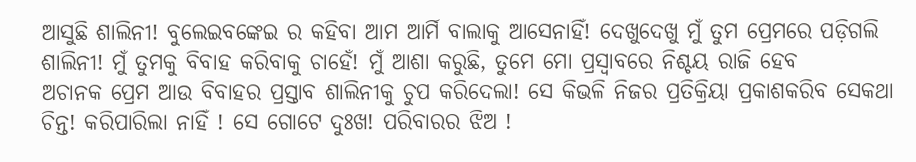ଆସୁଛି ଶାଲିନୀ! ବୁଲେଇବଙ୍କେଇ ର କହିବା ଆମ ଆର୍ମି ବାଲାକୁ ଆସେନାହିଁ! ଦେଖୁଦେଖୁ ମୁଁ ତୁମ ପ୍ରେମରେ ପଡ଼ିଗଲି ଶାଲିନୀ! ମୁଁ ତୁମକୁ ବିବାହ କରିବାକୁ ଚାହେଁ! ମୁଁ ଆଶା କରୁଛି, ତୁମେ ମୋ ପ୍ରସ୍ୱାବରେ ନିଶ୍ଚୟ ରାଜି ହେବ
ଅଚାନକ ପ୍ରେମ ଆଉ ବିବାହର ପ୍ରସ୍ତାବ ଶାଲିନୀକୁ ଚୁପ କରିଦେଲା! ସେ କିଭଳି ନିଜର ପ୍ରତିକ୍ରିୟା ପ୍ରକାଶକରିବ ସେକଥା ଚିନ୍ତ! କରିପାରିଲା ନାହିଁ ! ସେ ଗୋଟେ ଦୁଃଖ! ପରିବାରର ଝିଅ !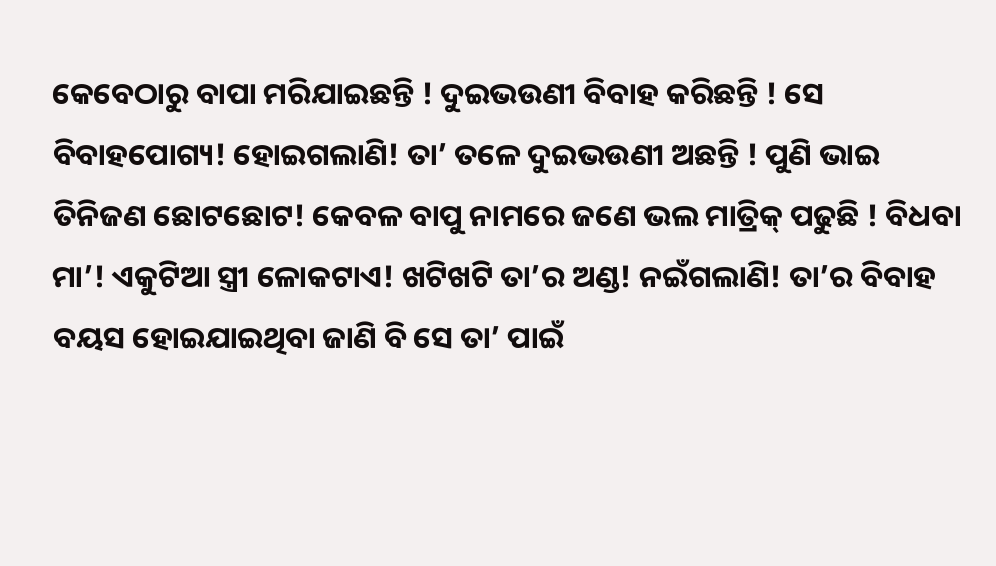କେବେଠାରୁ ବାପା ମରିଯାଇଛନ୍ତି ! ଦୁଇଭଉଣୀ ବିବାହ କରିଛନ୍ତି ! ସେ ବିବାହପୋଗ୍ୟ! ହୋଇଗଲାଣି! ତା’ ତଳେ ଦୁଇଭଉଣୀ ଅଛନ୍ତି ! ପୁଣି ଭାଇ ତିନିଜଣ ଛୋଟଛୋଟ! କେବଳ ବାପୁ ନାମରେ ଜଣେ ଭଲ ମାତ୍ରିକ୍ ପଢୁଛି ! ବିଧବା ମା’! ଏକୁଟିଆ ସ୍ତ୍ରୀ ଳୋକଟାଏ! ଖଟିଖଟି ତା’ର ଅଣ୍ଡ! ନଇଁଗଲାଣି! ତା’ର ବିବାହ ବୟସ ହୋଇଯାଇଥିବା ଜାଣି ବି ସେ ତା’ ପାଇଁ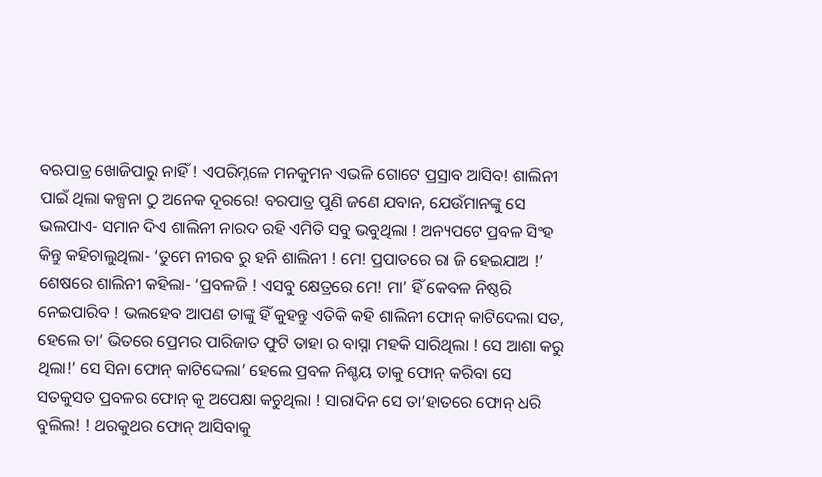ବଋପାତ୍ର ଖୋଜିପାରୁ ନାହିଁ ! ଏପରିମ୍ନଳେ ମନକୁମନ ଏଭଳି ଗୋଟେ ପ୍ରସ୍ରାବ ଆସିବ! ଶାଲିନୀ ପାଇଁ ଥିଲା କଳ୍ପନା ଠୁ ଅନେକ ଦୂରରେ! ବରପାତ୍ର ପୁଣି ଜଣେ ଯବାନ, ଯେଉଁମାନଙ୍କୁ ସେ ଭଲପାଏ- ସମାନ ଦିଏ ଶାଲିନୀ ନାରଦ ରହି ଏମିତି ସବୁ ଭବୁଥିଲା ! ଅନ୍ୟପଟେ ପ୍ରବଳ ସିଂହ କିନ୍ତୁ କହିଚାଲୁଥିଲା- ‘ତୁମେ ନୀରବ ରୁ ହନି ଶାଲିନୀ ! ମେ! ପ୍ରପାତରେ ରା ଜି ହେଇଯାଅ !’ ଶେଷରେ ଶାଲିନୀ କହିଲା- ‘ପ୍ରବଳଜି ! ଏସବୁ କ୍ଷେତ୍ରରେ ମେ! ମା’ ହିଁ କେବଳ ନିଷ୍ଠରି ନେଇପାରିବ ! ଭଲହେବ ଆପଣ ତାଙ୍କୁ ହିଁ କୁହନ୍ତୁ ଏତିକି କହି ଶାଲିନୀ ଫୋନ୍ କାଟିଦେଲା ସତ, ହେଲେ ତା’ ଭିତରେ ପ୍ରେମର ପାରିଜାତ ଫୁଟି ତାହା ର ବାସ୍ନା ମହକି ସାରିଥିଲା ! ସେ ଆଶା କରୁ ଥିଲା!’ ସେ ସିନା ଫୋନ୍ କାଟିଦ୍ଦେଲା’ ହେଲେ ପ୍ରବଳ ନିଶ୍ଚୟ ତାକୁ ଫୋନ୍ କରିବା ସେ ସତକୁସତ ପ୍ରବଳର ଫୋନ୍ କୂ ଅପେକ୍ଷା କଚୁଥିଲା ! ସାରାଦିନ ସେ ତା’ହାତରେ ଫୋନ୍ ଧରି ବୁଲିଲ! ! ଥରକୁଥର ଫୋନ୍ ଆସିବାକୁ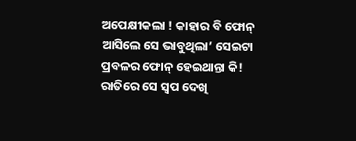ଅପେକ୍ଷୀକଲା ! କାହାର ବି ଫୋନ୍ ଆସିଲେ ସେ ଭାବୁଥିଲା’ ସେଇଟା ପ୍ରବଳର ଫୋନ୍ ହେଇଥାନ୍ତା କି!
ରାତିରେ ସେ ସ୍ଵପ ଦେଖି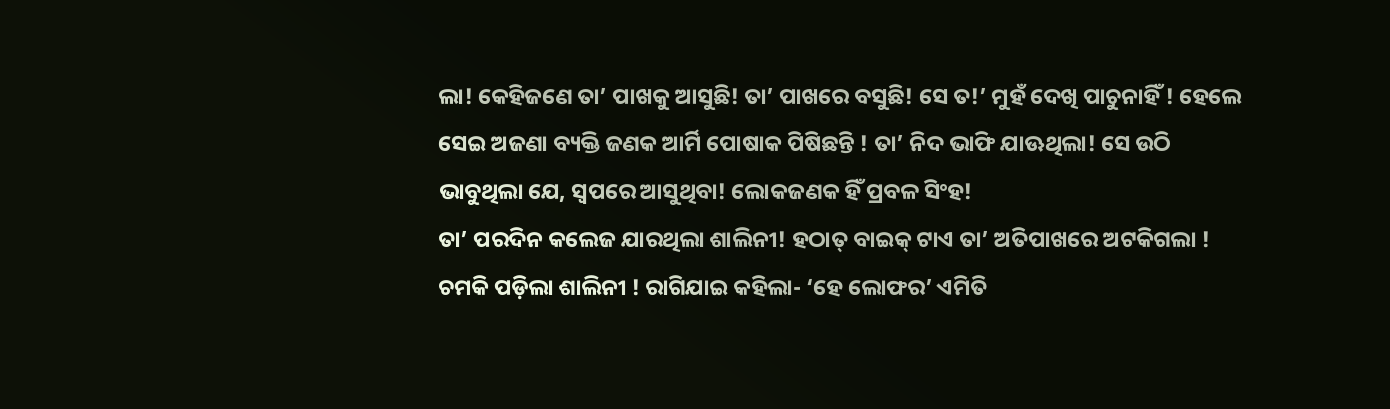ଲା! କେହିଜଣେ ତା’ ପାଖକୁ ଆସୁଛି! ତା’ ପାଖରେ ବସୁଛି! ସେ ତ!’ ମୁହଁ ଦେଖି ପାଚୁନାହିଁ ! ହେଲେ ସେଇ ଅଜଣା ବ୍ୟକ୍ତି ଜଣକ ଆର୍ମି ପୋଷାକ ପିଷିଛନ୍ତି ! ତା’ ନିଦ ଭାଫି ଯାଊଥିଲା! ସେ ଉଠି ଭାବୁଥିଲା ଯେ, ସ୍ଵପରେ ଆସୁଥିବା! ଲୋକଜଣକ ହିଁ ପ୍ରବଳ ସିଂହ!
ତା’ ପରଦିନ କଲେଜ ଯାରଥିଲା ଶାଲିନୀ! ହଠାତ୍ ବାଇକ୍ ଟାଏ ତା’ ଅତିପାଖରେ ଅଟକିଗଲା ! ଚମକି ପଡ଼ିଲା ଶାଲିନୀ ! ରାଗିଯାଇ କହିଲା- ‘ହେ ଲୋଫର’ ଏମିତି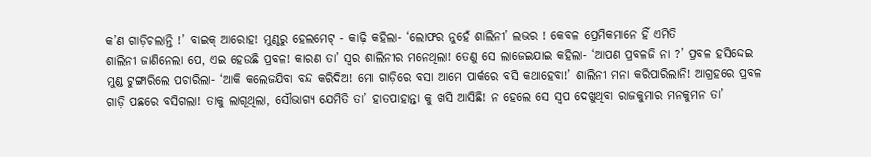କ’ଣ ଗାଡ଼ିଚଲାନ୍ତି !’ ବାଇକ୍ ଆରୋହ! ମୁଣ୍ଠରୁ ହେଲମେଟ୍ - କାଢ଼ି କହିଲା- ‘ଲୋଫର ନୁହେଁ ଶାଲିନୀ’ ଲଭର ! କେବଳ ପ୍ରେମିକମାନେ ହିଁ ଏମିତି
ଶାଲିନୀ ଜାଣିନେଲା ପେ, ଏଇ ହେଉଛି ପ୍ରବଳ! କାରଣ ତା’ ସ୍ଵର ଶାଲିନୀର ମନେଥିଲା! ତେଣୁ ସେ ଲାଜେଇଯାଇ କହିଲା- ‘ଆପଣ ପ୍ରବଳଜି ନା ?’ ପ୍ରବଳ ହସିଦ୍ଦେଇ ମୁଣ୍ଡ ଟୁଙ୍ଗାରିଲେ ପଚାରିଲା- ‘ଆକି କଲେଜଯିବା ବନ୍ଦ କରିଦିଅ! ମୋ ଗାଡ଼ିରେ ବସା ଆମେ ପାର୍କରେ ବସି କଥାହେବା!’ ଶାଲିନୀ ମନା କରିପାରିଲାନି! ଆଗ୍ରହରେ ପ୍ରବଳ ଗାଡ଼ି ପଛରେ ବସିଗଲା! ତାକୁ ଲାଗୂଥିଲା, ସୌଭାଗ୍ୟ ଯେମିତି ତା’ ହାତପାହାନ୍ତା କୁ ଖସି ଆସିଛି! ନ ହେଲେ ସେ ସ୍ଵପ ଦେଖୁଥିବା ରାଜକୁମାର ମନକୁମନ ତା’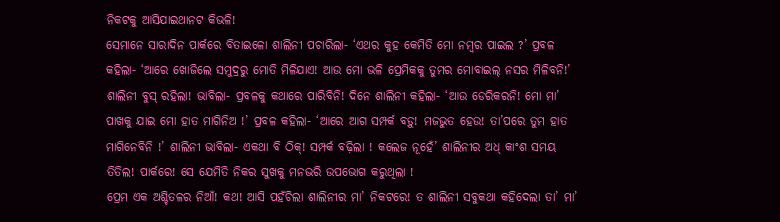ନିକଟକୁ ଆସିଯାଇଥାନଟ କିଭଳି!
ସେମାନେ ସାରାଦିନ ପାର୍କରେ ବିତାଇଳୋ ଶାଲିନୀ ପଚାରିଲା- ‘ଏଥର କୁହ କେମିତି ମୋ ନମ୍ବର ପାଇଲ ?’ ପ୍ରବଳ କହିଲା- ‘ଆରେ ଖୋଜିଲେ ସମୁଦ୍ରରୁ ମୋତି ମିଳିଯାଏ! ଆଉ ମୋ ଭଳି ପ୍ରେମିକକୁ ତୁମର ମୋବାଇଲ୍ ନସର ମିଳିବନି!’ ଶାଲିନୀ ବୁସ୍ ରହିଲା! ଭାବିଲା- ପ୍ରବଳକୁ କଥାରେ ପାରିବିନି! ଦିନେ ଶାଲିନୀ କହିଲା- ‘ଆଉ ଡେରିକରନି! ମୋ ମା’ ପାଖକୁ ଯାଇ ମୋ ହାତ ମାଗିନିଅ !’ ପ୍ରବଳ କହିଲା- ‘ଆରେ ଆଗ ସମ୍ପର୍କ ବଡ଼ୁ! ମଜଭୁତ ହେଉ! ତା’ପରେ ତୁମ ହାତ ମାଗିନେବିନି !’ ଶାଲିନୀ ଭାବିଲା- ଏକଥା ବି ଠିକ୍! ସମ୍ପର୍କ ବଢ଼ିଲା ! କଲେଜ ନୂହେଁ’ ଶାଲିନୀର ଅଧ୍ କାଂଶ ସମୟ ତିତିଲ! ପାର୍କରେ! ସେ ଯେମିତି ନିକର ସୁଖକୁ ମନଭରି ଉପଭୋଗ କରୁଥିଲା !
ପ୍ରେମ ଏକ ଅଶ୍ଚିତଳର ନିଆଁ! କଥ! ଆସି ପହଁଚିଲା ଶାଲିନୀର ମା’ ନିକଟରେ! ତ ଶାଲିନୀ ସବୁକଥା କହିଦେଲା ତା’ ମା’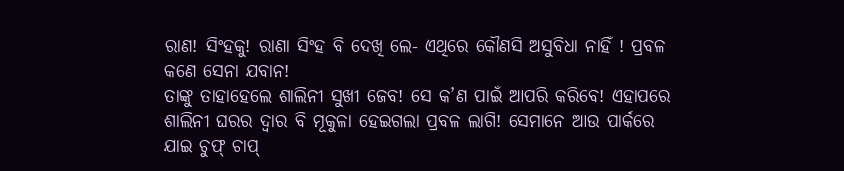ରାଣ! ସିଂହକୁ! ରାଣା ସିଂହ ବି ଦେଖି ଲେ- ଏଥିରେ କୌଣସି ଅସୁବିଧା ନାହିଁ ! ପ୍ରବଳ କଣେ ସେନା ଯବାନ!
ତାଙ୍କୁ ତାହାହେଲେ ଶାଲିନୀ ସୁଖୀ ଜେବ! ସେ କ’ଣ ପାଇଁ ଆପରି କରିବେ! ଏହାପରେ ଶାଲିନୀ ଘରର ଦ୍ବାର ବି ମୂକୁଳା ହେଇଗଲା ପ୍ରବଳ ଲାଗି! ସେମାନେ ଆଉ ପାର୍କରେ ଯାଇ ଚୁଫ୍ ଚାପ୍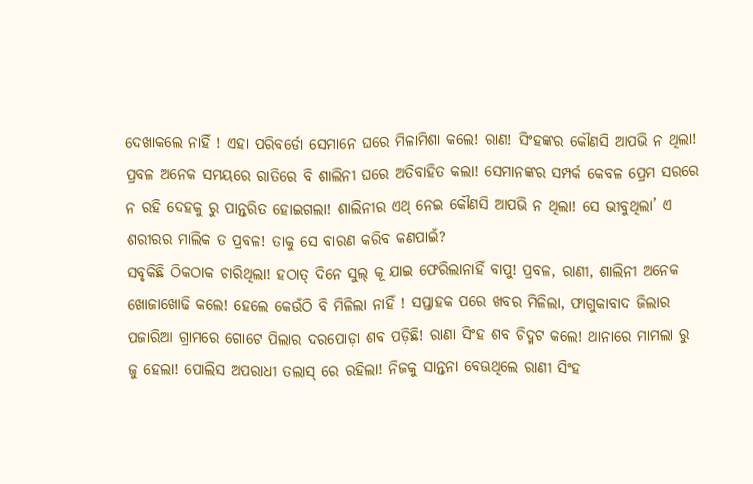ଦେଖାକଲେ ନାହିଁ ! ଏହା ପରିବର୍ଡୋ ସେମାନେ ଘରେ ମିଳାମିଶା କଲେ! ରାଣ! ସିଂହଙ୍କର କୌଣସି ଆପଭି ନ ଥିଲା! ପ୍ରବଳ ଅନେକ ସମୟରେ ରାତିରେ ବି ଶାଲିନୀ ଘରେ ଅତିବାହିତ କଲା! ସେମାନଙ୍କର ସମ୍ପର୍କ କେବଳ ପ୍ରେମ ସରରେ ନ ରହି ଦେହକୁ ରୁ ପାନ୍ତରିତ ହୋଇଗଲା! ଶାଲିନୀର ଏଥ୍ ନେଇ କୌଣସି ଆପଭି ନ ଥିଲା! ସେ ଭୀବୁଥିଲା’ ଏ ଶରୀରର ମାଲିକ ତ ପ୍ରବଳ! ତାକୁ ସେ ବାରଣ କରିବ କଣପାଇଁ?
ସବୃକିଛି ଠିକଠାକ ଚାରିଥିଲା! ହଠାତ୍ ଦିନେ ସୁଲ୍ କୂ ଯାଇ ଫେରିଲାନାହିଁ ବାପୁ! ପ୍ରବଳ, ରାଣୀ, ଶାଲିନୀ ଅନେକ ଖୋଜାଖୋଢି କଲେ! ହେଲେ କେଉଁଠି ବି ମିଳିଲା ନାହିଁ ! ସପ୍ତାହକ ପରେ ଖବର ମିଳିଲା, ଫାଗୁକାବାଦ ଜିଲାର ପଜାରିଆ ଗ୍ରାମରେ ଗୋଟେ ପିଲାର ଦରପୋଡ଼ା ଶବ ପଡ଼ିଛି! ରାଣା ସିଂହ ଶବ ଚିଦ୍ମଟ କଲେ! ଥାନାରେ ମାମଲା ରୁ ଜୁ ହେଲା! ପୋଲିସ ଅପରାଧୀ ତଲାସ୍ ରେ ରହିଲା! ନିଜକୁ ସାନ୍ତନା ବେଊଥିଲେ ରାଣୀ ସିଂହ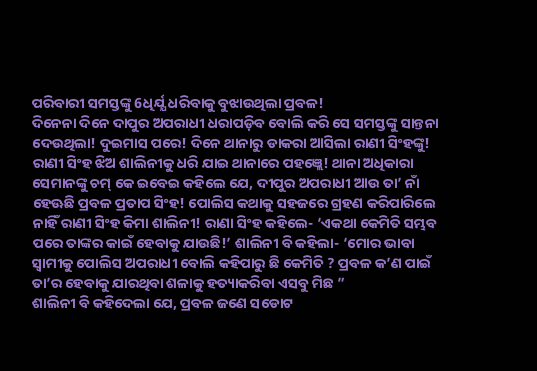ପରିବାରୀ ସମସ୍ତଙ୍କୁ 6ଧିର୍ଯ୍ଯ ଧରିବାକୁ ବୁଝାଉଥିଲା ପ୍ରବଳ!
ଦିନେନା ଦିନେ ଦାପୁର ଅପରାଧୀ ଧରାପଡ଼ିବ ବୋଲି କରି ସେ ସମସ୍ତଙ୍କୁ ସାନ୍ତନା ଦେଉଥିଲା! ଦୁଇମାସ ପରେ! ଦିନେ ଥାନାରୁ ଡାକରା ଆସିଲା ରାଣୀ ସିଂହଙ୍କୁ! ରାଣୀ ସିଂହ ଝିଅ ଶାଲିନୀକୁ ଧରି ଯାଇ ଥାନାରେ ପହଞ୍ଲେ! ଥାନା ଅଧିକାରା ସେମାନଙ୍କୁ ଚମ୍ କେ ଇବେଇ କହିଲେ ଯେ, ଦୀପୁର ଅପରାଧୀ ଆଉ ତା’ ନାଁ ହେଊଛି ପ୍ରବଳ ପ୍ରତାପ ସିଂହ! ପୋଲିସ କଥାକୁ ସହଜରେ ଗ୍ରହଣ କରିପାରିଲେ ନାହିଁ ରାଣୀ ସିଂହ କିମା ଶାଲିନୀ! ରାଣା ସିଂହ କହିଲେ- ‘ଏକଥା କେମିତି ସମ୍ଭବ ପରେ ତାଙ୍କର କାଇଁ ହେବାକୁ ଯାଉଛି!’ ଶାଲିନୀ ବି କହିଲା- ‘ମୋର ଭାବା ସ୍ୱାମୀକୁ ପୋଲିସ ଅପରାଧୀ ବୋଲି କହିପାରୁ ଛି କେମିତି ? ପ୍ରବଳ କ’ଣ ପାଇଁ ତା’ର ହେବାକୁ ଯାରଥିବା ଶଳାକୁ ହତ୍ୟାକରିବା ଏସବୁ ମିଛ ”
ଶାଲିନୀ ବି କହିଦେଲା ଯେ, ପ୍ରବଳ ଜଣେ ସଡୋଟ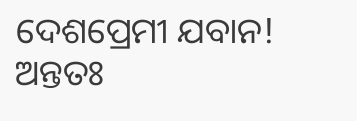ଦେଶପ୍ରେମୀ ଯବାନ! ଅନ୍ତତଃ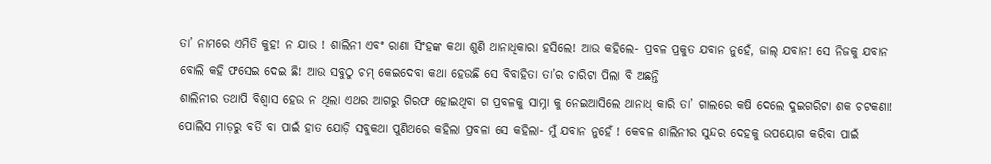ତା’ ନାମରେ ଏମିତି କୁହ! ନ ଯାଉ ! ଶାଲିନୀ ଏବଂ ରାଣା ସିଂହଙ୍କ କଥା ଶୁଣି ଥାନାଧିକାରା ହସିଲେ! ଆଉ କହିଲେ- ପ୍ରବଳ ପ୍ରକୁତ ଯବାନ ନୁହେଁ, ଜାଲ୍ ଯବାନ! ସେ ନିଜକୁ ଯବାନ ବୋଲି କହି ଫସେଇ ଦେଇ ଛି! ଆଉ ସବୁଠୁ ଚମ୍ କେଇଦେବା କଥା ହେଉଛି ସେ ବିବାହିତା ତା’ର ଚାରିଟା ପିଲା ବି ଅଛନ୍ତି
ଶାଲିନୀର ତଥାପି ବିଶ୍ବାସ ହେଉ ନ ଥିଲା ଏଥର ଆଗରୁ ଗିରଫ ହୋଇଥିବା ଗ ପ୍ରବଳକୁ ସାମ୍ନା କୁ ନେଇଆସିଲେ ଥାନାଧ୍ କାରି ତା’ ଗାଲରେ କଷି ଦେଲେ ଦୁଇଗରିଟା ଶକ ଚଟକଣା! ପୋଲିସ ମାଡ଼ରୁ ବର୍ତି ବା ପାଇଁ ହାତ ଯୋଡ଼ି ସବୁକଥା ପୁଣିଥରେ କହିଲା ପ୍ରବଳା ସେ କହିଲା- ମୁଁ ଯବାନ ନୁହେଁ ! କେବଳ ଶାଲିନୀର ସୁନ୍ଦର ଦେହକୁ ଉପୟୋଗ କରିବା ପାଇଁ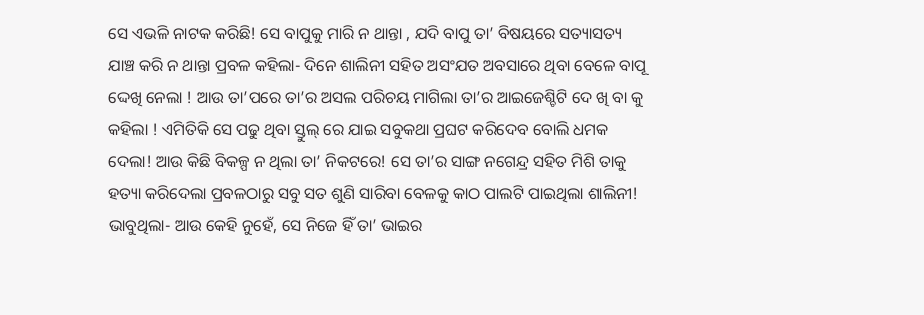ସେ ଏଭଳି ନାଟକ କରିଛି! ସେ ବାପୁକୁ ମାରି ନ ଥାନ୍ତା , ଯଦି ବାପୁ ତା’ ବିଷୟରେ ସତ୍ୟାସତ୍ୟ ଯାଞ୍ଚ କରି ନ ଥାନ୍ତା ପ୍ରବଳ କହିଲା- ଦିନେ ଶାଲିନୀ ସହିତ ଅସଂଯତ ଅବସାରେ ଥିବା ବେଳେ ବାପୂ ଦ୍ଦେଖି ନେଲା ! ଆଉ ତା’ପରେ ତା’ର ଅସଲ ପରିଚୟ ମାଗିଲା ତା’ର ଆଇଜେଶ୍ଚିଟି ଦେ ଖି ବା କୁ କହିଲା ! ଏମିତିକି ସେ ପଢୁ ଥିବା ସ୍ତୁଲ୍ ରେ ଯାଇ ସବୁକଥା ପ୍ରଘଟ କରିଦେବ ବୋଲି ଧମକ ଦେଲା! ଆଉ କିଛି ବିକଳ୍ପ ନ ଥିଲା ତା’ ନିକଟରେ! ସେ ତା’ର ସାଙ୍ଗ ନଗେନ୍ଦ୍ର ସହିତ ମିଶି ତାକୁ ହତ୍ୟା କରିଦେଲା ପ୍ରବଳଠାରୁ ସବୁ ସତ ଶୁଣି ସାରିବା ବେଳକୁ କାଠ ପାଲଟି ପାଇଥିଲା ଶାଲିନୀ! ଭାବୁଥିଲା- ଆଉ କେହି ନୁହେଁ, ସେ ନିଜେ ହିଁ ତା’ ଭାଇର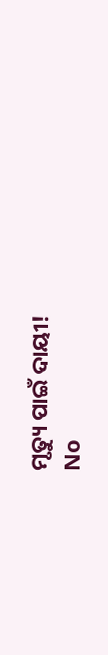ମୃତ୍ୟୁ ପାଇଁ ଦାୟୀ!
No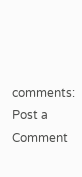comments:
Post a Comment